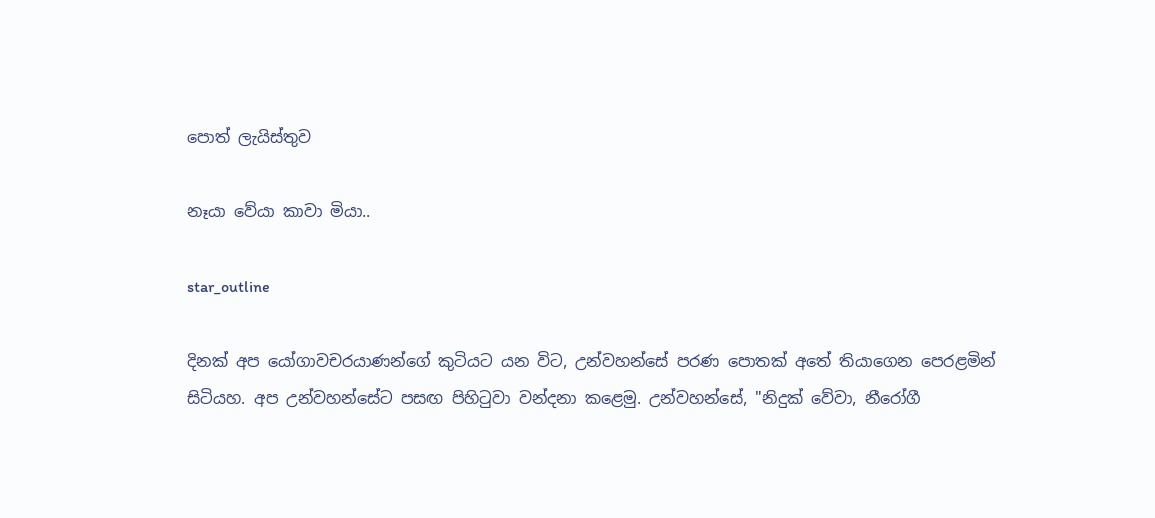පොත් ලැයිස්තුව

නෑයා වේයා කාවා මියා..

star_outline

දිනක් අප යෝගාවචරයාණන්ගේ කුටියට යන විට, උන්වහන්සේ පරණ පොතක් අතේ තියාගෙන පෙරළමින් සිටියහ. අප උන්වහන්සේට පසඟ පිහිටුවා වන්දනා කළෙමු. උන්වහන්සේ, "නිදුක් වේවා, නීරෝගී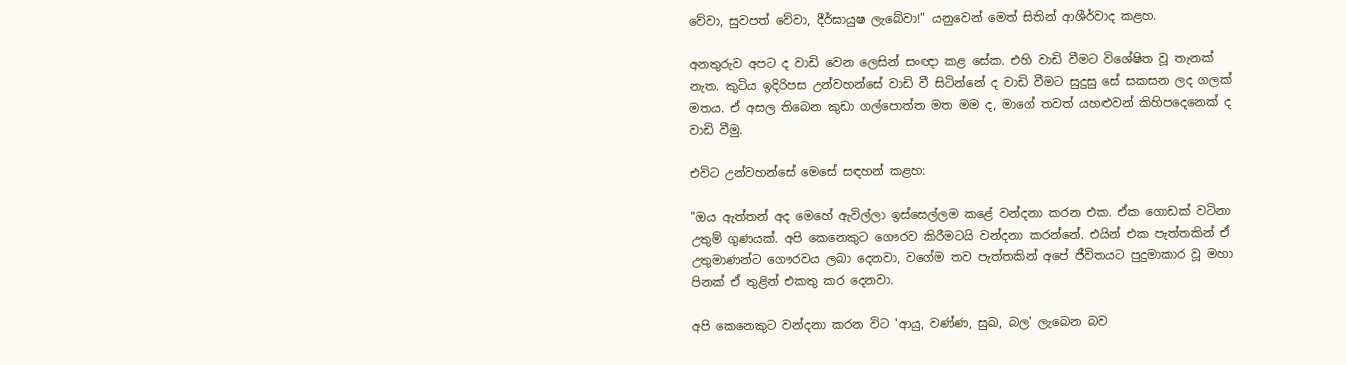වේවා, සුවපත් වේවා, දීර්ඝායුෂ ලැබේවා!" යනුවෙන් මෙත් සිතින් ආශීර්වාද කළහ.

අනතුරුව අපට ද වාඩි වෙන ලෙසින් සංඥා කළ සේක. එහි වාඩි වීමට විශේෂිත වූ තැනක් නැත. කුටිය ඉදිරිපස උන්වහන්සේ වාඩි වී සිටින්නේ ද වාඩි වීමට සුදුසු සේ සකසන ලද ගලක් මතය. ඒ අසල තිබෙන කුඩා ගල්පොත්ත මත මම ද, මාගේ තවත් යහළුවන් කිහිපදෙනෙක් ද වාඩි වීමු.

එවිට උන්වහන්සේ මෙසේ සඳහන් කළහ:

"ඔය ඇත්තන් අද මෙහේ ඇවිල්ලා ඉස්සෙල්ලම කළේ වන්දනා කරන එක. ඒක ගොඩක් වටිනා උතුම් ගුණයක්. අපි කෙනෙකුට ගෞරව කිරීමටයි වන්දනා කරන්නේ. එයින් එක පැත්තකින් ඒ උතුමාණන්ට ගෞරවය ලබා දෙනවා, වගේම තව පැත්තකින් අපේ ජීවිතයට පුදුමාකාර වූ මහා පිනක් ඒ තුළින් එකතු කර දෙනවා.

අපි කෙනෙකුට වන්දනා කරන විට 'ආයු, වණ්ණ, සුඛ, බල' ලැබෙන බව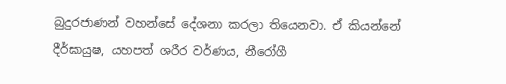බුදුරජාණන් වහන්සේ දේශනා කරලා තියෙනවා. ඒ කියන්නේ දීර්ඝායුෂ, යහපත් ශරීර වර්ණය, නීරෝගී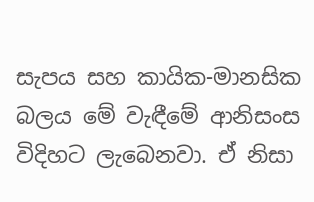සැපය සහ කායික-මානසික බලය මේ වැඳීමේ ආනිසංස විදිහට ලැබෙනවා. ඒ නිසා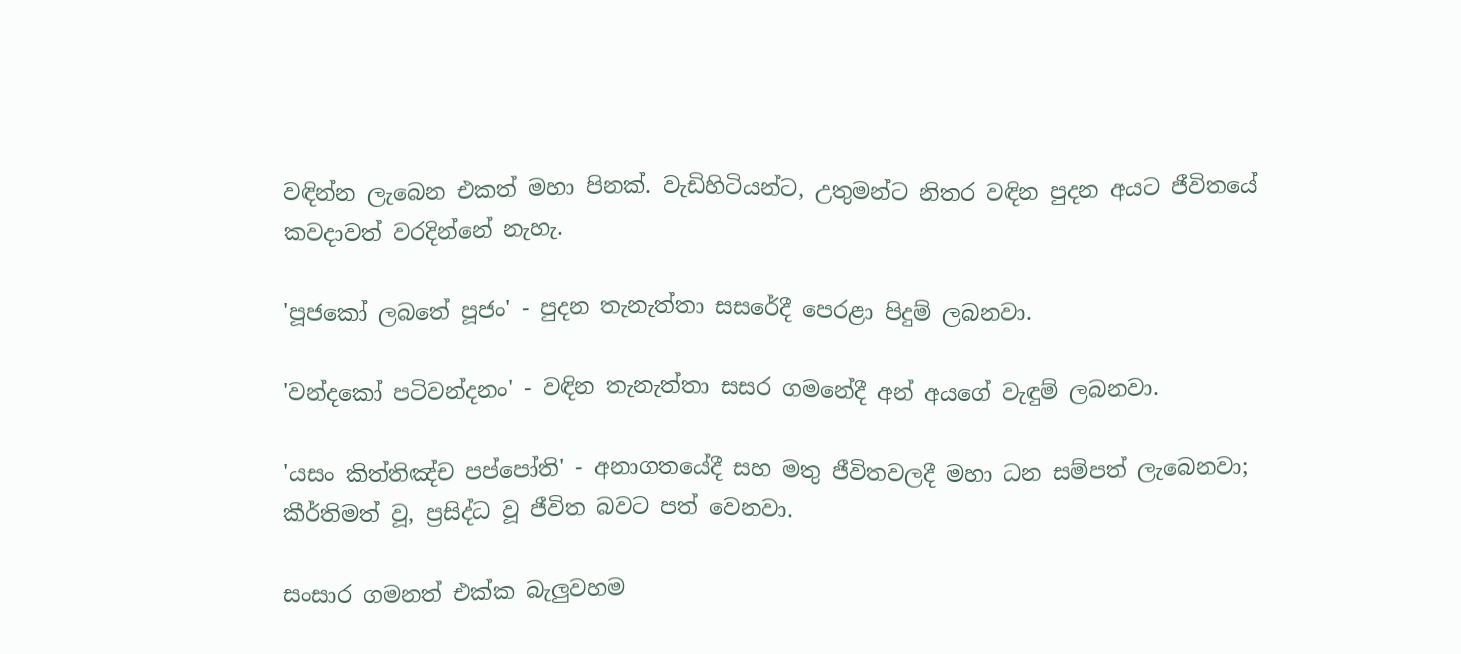වඳින්න ලැබෙන එකත් මහා පිනක්. වැඩිහිටියන්ට, උතුමන්ට නිතර වඳින පුදන අයට ජීවිතයේ කවදාවත් වරදින්නේ නැහැ.

'පූජකෝ ලබතේ පූජං' - පුදන තැනැත්තා සසරේදී පෙරළා පිදුම් ලබනවා.

'වන්දකෝ පටිවන්දනං' - වඳින තැනැත්තා සසර ගමනේදී අන් අයගේ වැඳුම් ලබනවා.

'යසං කිත්තිඤ්ච පප්පෝති' - අනාගතයේදී සහ මතු ජීවිතවලදී මහා ධන සම්පත් ලැබෙනවා; කීර්තිමත් වූ, ප්‍රසිද්ධ වූ ජීවිත බවට පත් වෙනවා.

සංසාර ගමනත් එක්ක බැලුවහම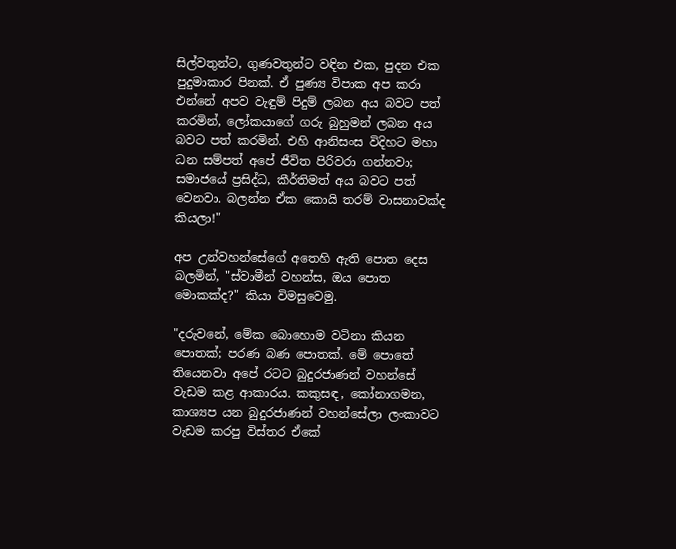සිල්වතුන්ට, ගුණවතුන්ට වඳින එක, පුදන එක පුදුමාකාර පිනක්. ඒ පුණ්‍ය විපාක අප කරා එන්නේ අපව වැඳුම් පිදුම් ලබන අය බවට පත් කරමින්, ලෝකයාගේ ගරු බුහුමන් ලබන අය බවට පත් කරමින්. එහි ආනිසංස විදිහට මහා ධන සම්පත් අපේ ජීවිත පිරිවරා ගන්නවා; සමාජයේ ප්‍රසිද්ධ, කීර්තිමත් අය බවට පත් වෙනවා. බලන්න ඒක කොයි තරම් වාසනාවක්ද කියලා!"

අප උන්වහන්සේගේ අතෙහි ඇති පොත දෙස බලමින්, "ස්වාමීන් වහන්ස, ඔය පොත මොකක්ද?" කියා විමසුවෙමු.

"දරුවනේ, මේක බොහොම වටිනා කියන පොතක්; පරණ බණ පොතක්. මේ පොතේ තියෙනවා අපේ රටට බුදුරජාණන් වහන්සේ වැඩම කළ ආකාරය. කකුසඳ, කෝනාගමන, කාශ්‍යප යන බුදුරජාණන් වහන්සේලා ලංකාවට වැඩම කරපු විස්තර ඒකේ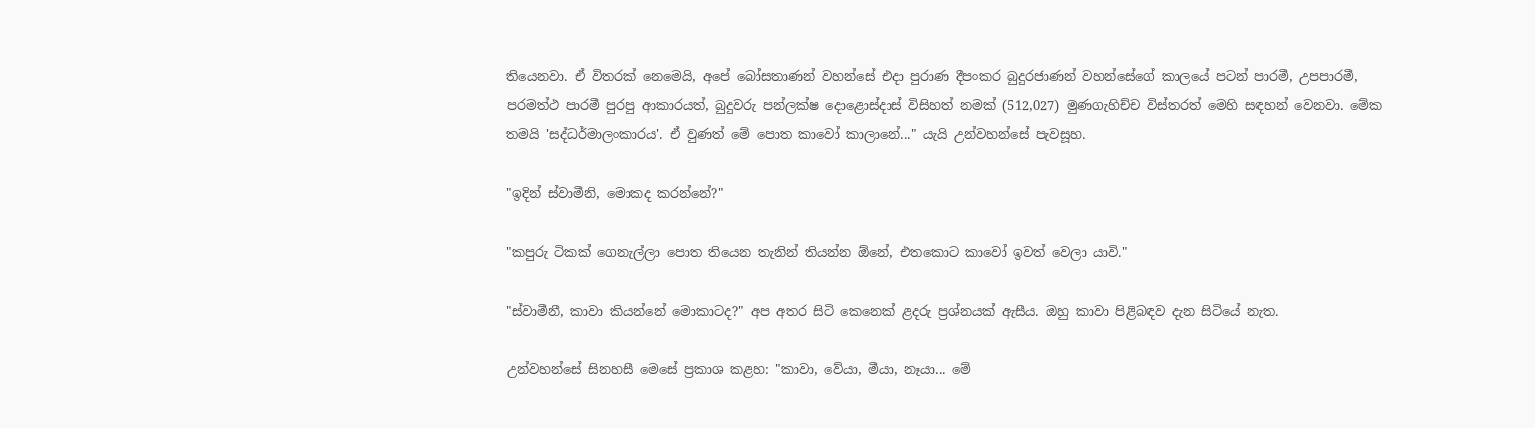තියෙනවා. ඒ විතරක් නෙමෙයි, අපේ බෝසතාණන් වහන්සේ එදා පුරාණ දීපංකර බුදුරජාණන් වහන්සේගේ කාලයේ පටන් පාරමී, උපපාරමී, පරමත්ථ පාරමී පුරපු ආකාරයත්, බුදුවරු පන්ලක්ෂ දොළොස්දාස් විසිහත් නමක් (512,027) මුණගැහිච්ච විස්තරත් මෙහි සඳහන් වෙනවා. මේක තමයි 'සද්ධර්මාලංකාරය'. ඒ වුණත් මේ පොත කාවෝ කාලානේ..." යැයි උන්වහන්සේ පැවසූහ.

"ඉදින් ස්වාමීනි, මොකද කරන්නේ?"

"කපුරු ටිකක් ගෙනැල්ලා පොත තියෙන තැනින් තියන්න ඕනේ, එතකොට කාවෝ ඉවත් වෙලා යාවි."

"ස්වාමීනී, කාවා කියන්නේ මොකාටද?" අප අතර සිටි කෙනෙක් ළදරු ප්‍රශ්නයක් ඇසීය. ඔහු කාවා පිළිබඳව දැන සිටියේ නැත.

උන්වහන්සේ සිනහසී මෙසේ ප්‍රකාශ කළහ: "කාවා, වේයා, මීයා, නෑයා... මේ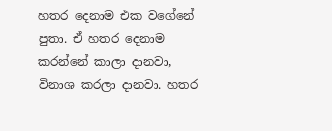හතර දෙනාම එක වගේනේ පුතා. ඒ හතර දෙනාම කරන්නේ කාලා දානවා, විනාශ කරලා දානවා. හතර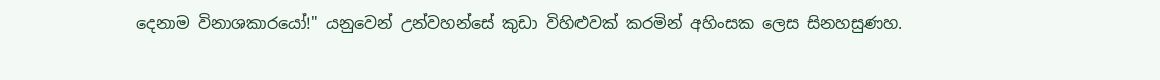දෙනාම විනාශකාරයෝ!" යනුවෙන් උන්වහන්සේ කුඩා විහිළුවක් කරමින් අහිංසක ලෙස සිනහසුණහ.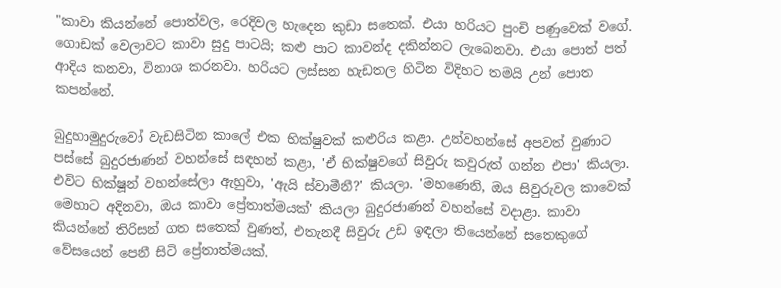"කාවා කියන්නේ පොත්වල, රෙදිවල හැදෙන කුඩා සතෙක්. එයා හරියට පුංචි පණුවෙක් වගේ. ගොඩක් වෙලාවට කාවා සුදු පාටයි; කළු පාට කාවන්ද දකින්නට ලැබෙනවා. එයා පොත් පත් ආදිය කනවා, විනාශ කරනවා. හරියට ලස්සන හැඩතල හිටින විදිහට තමයි උන් පොත කපන්නේ.

බුදුහාමුදුරුවෝ වැඩසිටින කාලේ එක භික්ෂුවක් කළුරිය කළා. උන්වහන්සේ අපවත් වුණාට පස්සේ බුදුරජාණන් වහන්සේ සඳහන් කළා, 'ඒ භික්ෂුවගේ සිවුරු කවුරුත් ගන්න එපා' කියලා. එවිට භික්ෂූන් වහන්සේලා ඇහුවා, 'ඇයි ස්වාමීනී?' කියලා. 'මහණෙනි, ඔය සිවුරුවල කාවෙක් මෙහාට අදිනවා, ඔය කාවා ප්‍රේතාත්මයක්' කියලා බුදුරජාණන් වහන්සේ වදාළා. කාවා කියන්නේ තිරිසන් ගත සතෙක් වුණත්, එතැනදී සිවුරු උඩ ඉඳලා තියෙන්නේ සතෙකුගේ වේසයෙන් පෙනී සිටි ප්‍රේතාත්මයක්.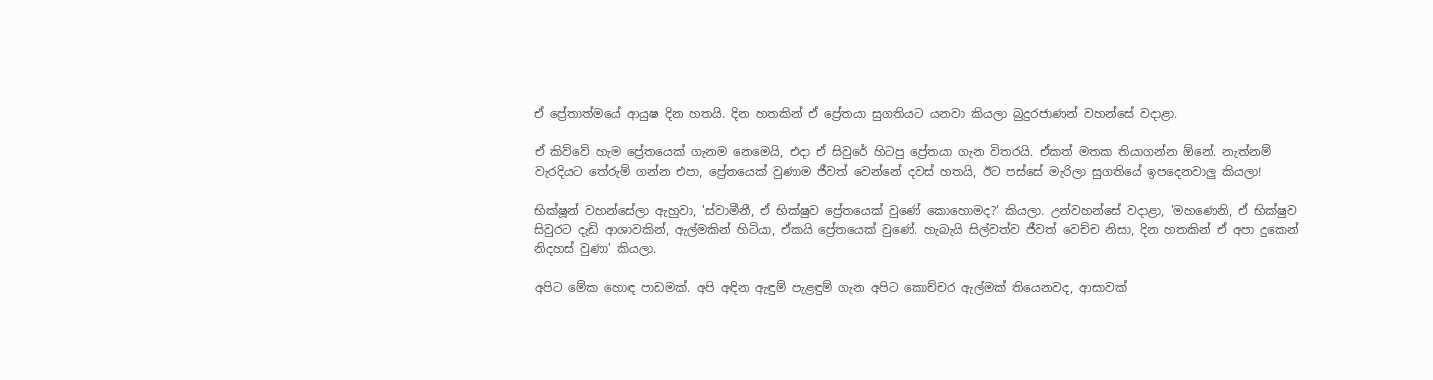ඒ ප්‍රේතාත්මයේ ආයුෂ දින හතයි. දින හතකින් ඒ ප්‍රේතයා සුගතියට යනවා කියලා බුදුරජාණන් වහන්සේ වදාළා.

ඒ කිව්වේ හැම ප්‍රේතයෙක් ගැනම නෙමෙයි, එදා ඒ සිවුරේ හිටපු ප්‍රේතයා ගැන විතරයි. ඒකත් මතක තියාගන්න ඕනේ. නැත්නම් වැරදියට තේරුම් ගන්න එපා, ප්‍රේතයෙක් වුණාම ජීවත් වෙන්නේ දවස් හතයි, ඊට පස්සේ මැරිලා සුගතියේ ඉපදෙනවාලු කියලා!

භික්ෂූන් වහන්සේලා ඇහුවා, 'ස්වාමීනී, ඒ භික්ෂුව ප්‍රේතයෙක් වුණේ කොහොමද?' කියලා. උන්වහන්සේ වදාළා, 'මහණෙනි, ඒ භික්ෂුව සිවුරට දැඩි ආශාවකින්, ඇල්මකින් හිටියා, ඒකයි ප්‍රේතයෙක් වුණේ. හැබැයි සිල්වත්ව ජීවත් වෙච්ච නිසා, දින හතකින් ඒ අපා දුකෙන් නිදහස් වුණා' කියලා.

අපිට මේක හොඳ පාඩමක්. අපි අඳින ඇඳුම් පැළඳුම් ගැන අපිට කොච්චර ඇල්මක් තියෙනවද, ආසාවක්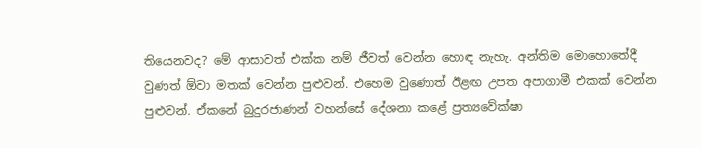තියෙනවද? මේ ආසාවත් එක්ක නම් ජීවත් වෙන්න හොඳ නැහැ. අන්තිම මොහොතේදී වුණත් ඕවා මතක් වෙන්න පුළුවන්. එහෙම වුණොත් ඊළඟ උපත අපාගාමී එකක් වෙන්න පුළුවන්. ඒකනේ බුදුරජාණන් වහන්සේ දේශනා කළේ ප්‍රත්‍යවේක්ෂා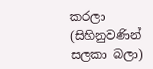කරලා (සිහිනුවණින් සලකා බලා)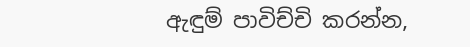ඇඳුම් පාවිච්චි කරන්න,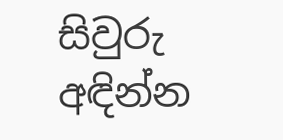සිවුරු අඳින්න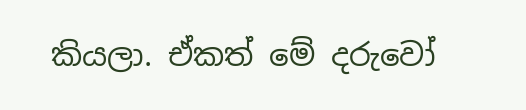කියලා. ඒකත් මේ දරුවෝ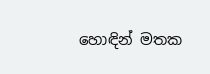හොඳින් මතක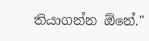තියාගන්න ඕනේ."